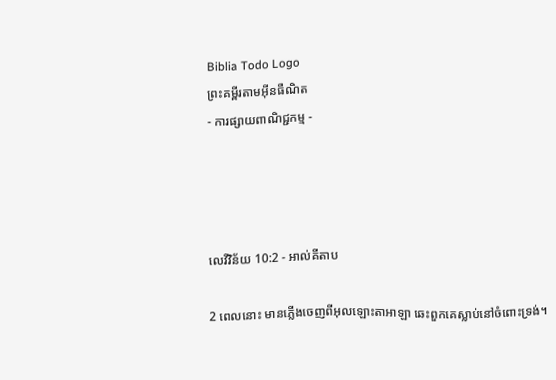Biblia Todo Logo
ព្រះគម្ពីរតាមអ៊ីនធឺណិត
- ការផ្សាយពាណិជ្ជកម្ម -




លេវី‌វិន័យ 10:2 - អាល់គីតាប

2 ពេលនោះ មានភ្លើងចេញពីអុលឡោះ‌តាអាឡា ឆេះពួកគេស្លាប់នៅចំពោះទ្រង់។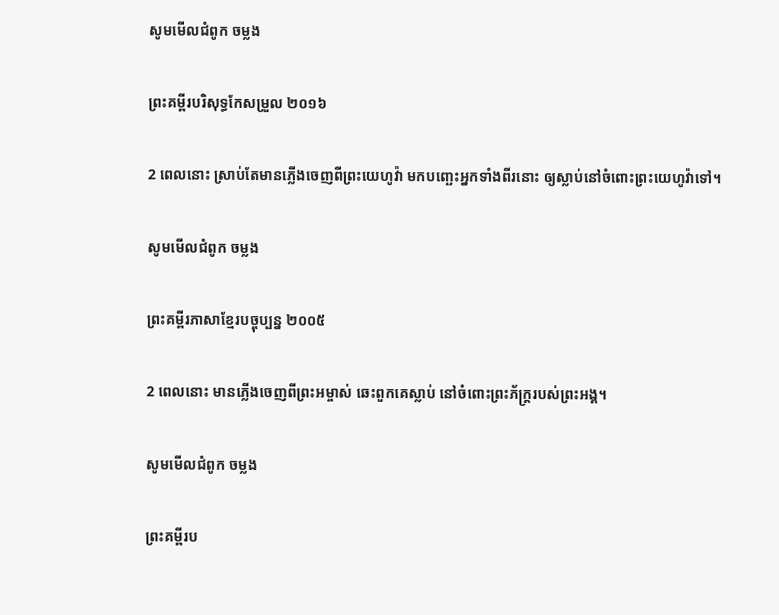សូមមើលជំពូក ចម្លង

ព្រះគម្ពីរបរិសុទ្ធកែសម្រួល ២០១៦

2 ពេលនោះ ស្រាប់តែមានភ្លើងចេញពីព្រះ‌យេហូវ៉ា មកបញ្ឆេះអ្នកទាំងពីរនោះ ឲ្យស្លាប់នៅចំពោះព្រះ‌យេហូវ៉ាទៅ។

សូមមើលជំពូក ចម្លង

ព្រះគម្ពីរភាសាខ្មែរបច្ចុប្បន្ន ២០០៥

2 ពេលនោះ មានភ្លើងចេញពីព្រះ‌អម្ចាស់ ឆេះពួកគេស្លាប់ នៅចំពោះព្រះ‌ភ័ក្ត្ររបស់ព្រះអង្គ។

សូមមើលជំពូក ចម្លង

ព្រះគម្ពីរប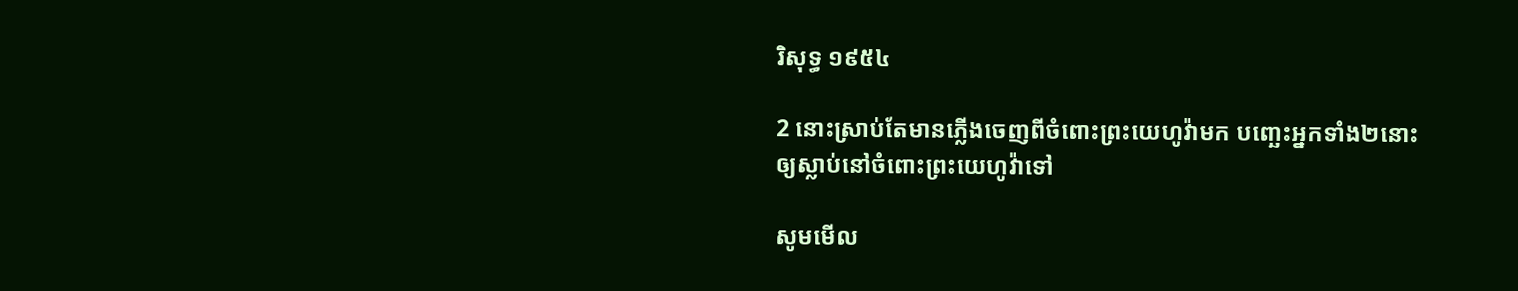រិសុទ្ធ ១៩៥៤

2 នោះស្រាប់តែមានភ្លើងចេញពីចំពោះព្រះ‌យេហូវ៉ាមក បញ្ឆេះអ្នកទាំង២នោះ ឲ្យស្លាប់នៅចំពោះព្រះ‌យេហូវ៉ាទៅ

សូមមើល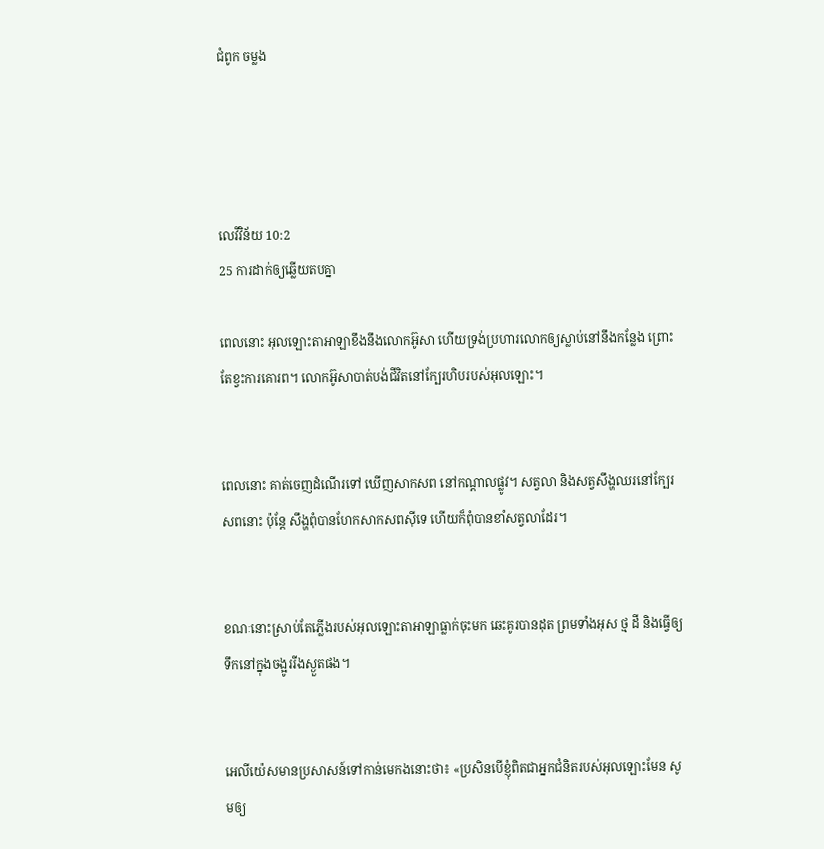ជំពូក ចម្លង




លេវី‌វិន័យ 10:2
25 ការដាក់ឲ្យឆ្លើយតបគ្នា

ពេលនោះ អុលឡោះ‌តាអាឡាខឹងនឹងលោកអ៊ូសា ហើយទ្រង់ប្រហារលោកឲ្យស្លាប់នៅនឹងកន្លែង ព្រោះតែខ្វះការគោរព។ លោកអ៊ូសាបាត់បង់ជីវិតនៅក្បែរហិបរបស់អុលឡោះ។


ពេលនោះ គាត់ចេញដំណើរទៅ ឃើញសាក‌សព នៅកណ្តាលផ្លូវ។ សត្វលា និងសត្វសឹង្ហឈរនៅក្បែរសពនោះ ប៉ុន្តែ សឹង្ហពុំបានហែកសាក‌សពស៊ីទេ ហើយក៏ពុំបានខាំសត្វលាដែរ។


ខណៈនោះស្រាប់តែភ្លើងរបស់អុលឡោះ‌តាអាឡាធ្លាក់ចុះមក ឆេះគូរបានដុត ព្រមទាំងអុស ថ្ម ដី និងធ្វើឲ្យទឹកនៅក្នុងចង្អូររីងស្ងួតផង។


អេលី‌យ៉េសមានប្រសាសន៍ទៅកាន់មេកងនោះថា៖ «ប្រសិនបើខ្ញុំពិតជាអ្នកជំនិតរបស់អុលឡោះមែន សូមឲ្យ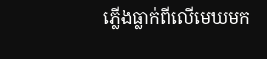ភ្លើងធ្លាក់ពីលើមេឃមក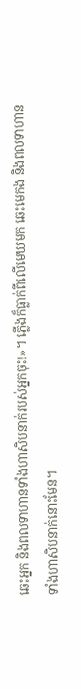ឆេះអ្នក និងពលទាហានទាំងហា‌សិបនាក់របស់អ្នកចុះ!»។ ភ្លើងក៏ធ្លាក់ពីលើមេឃមក ឆេះមេកង និងពលទាហានទាំងហា‌សិបនាក់នោះមែន។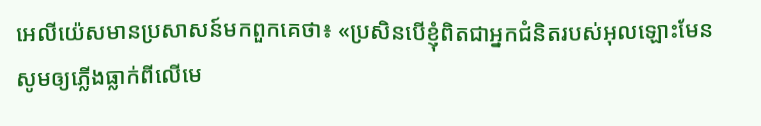អេលី‌យ៉េសមានប្រសាសន៍មកពួកគេថា៖ «ប្រសិនបើខ្ញុំពិតជាអ្នកជំនិតរបស់អុលឡោះមែន សូមឲ្យភ្លើងធ្លាក់ពីលើមេ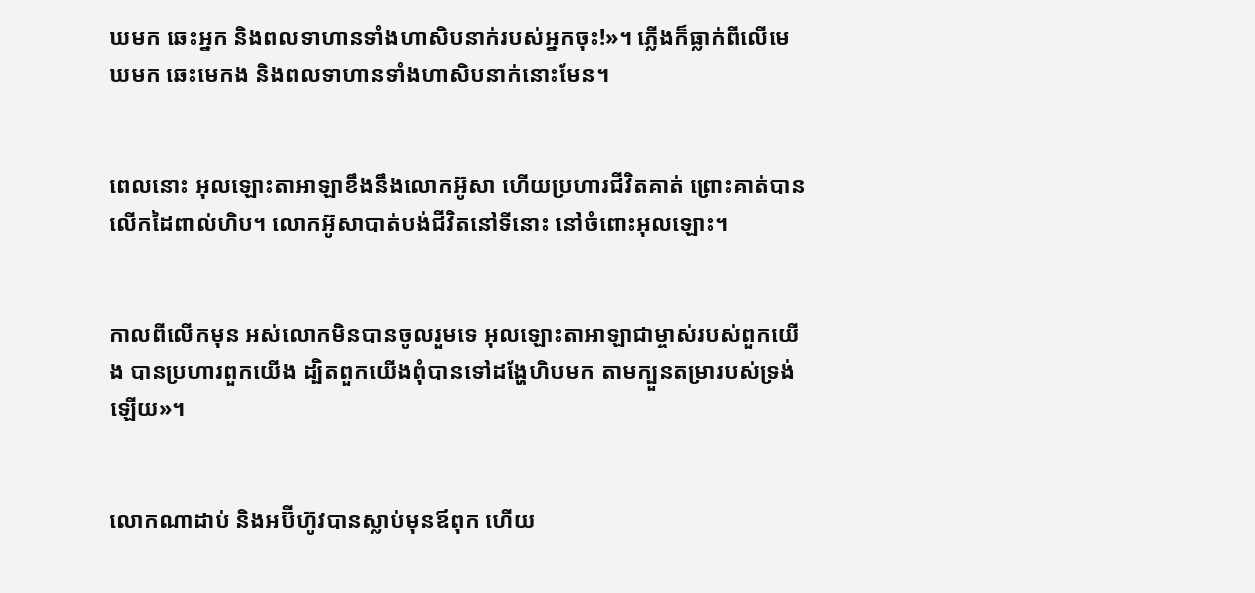ឃមក ឆេះអ្នក និងពលទាហានទាំងហា‌សិបនាក់របស់អ្នកចុះ!»។ ភ្លើងក៏ធ្លាក់ពីលើមេឃមក ឆេះមេកង និងពលទាហានទាំងហា‌សិបនាក់នោះមែន។


ពេលនោះ អុលឡោះ‌តាអាឡាខឹងនឹងលោកអ៊ូសា ហើយប្រហារជីវិតគាត់ ព្រោះគាត់បានលើកដៃពាល់ហិប។ លោកអ៊ូសាបាត់បង់ជីវិតនៅទីនោះ នៅចំពោះអុលឡោះ។


កាលពីលើកមុន អស់លោកមិនបានចូលរួមទេ អុលឡោះ‌តាអាឡាជាម្ចាស់របស់ពួកយើង បានប្រហារពួកយើង ដ្បិតពួកយើងពុំបានទៅដង្ហែហិបមក តាមក្បួនតម្រារបស់ទ្រង់ឡើយ»។


លោកណាដាប់ និងអប៊ី‌ហ៊ូវបានស្លាប់មុនឪពុក ហើយ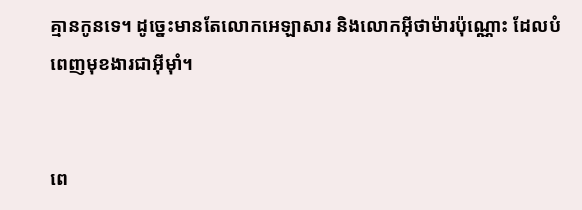គ្មានកូនទេ។ ដូច្នេះមានតែលោកអេ‌ឡា‌សារ និងលោកអ៊ីថា‌ម៉ារប៉ុណ្ណោះ ដែលបំពេញមុខ‌ងារជាអ៊ីមុាំ។


ពេ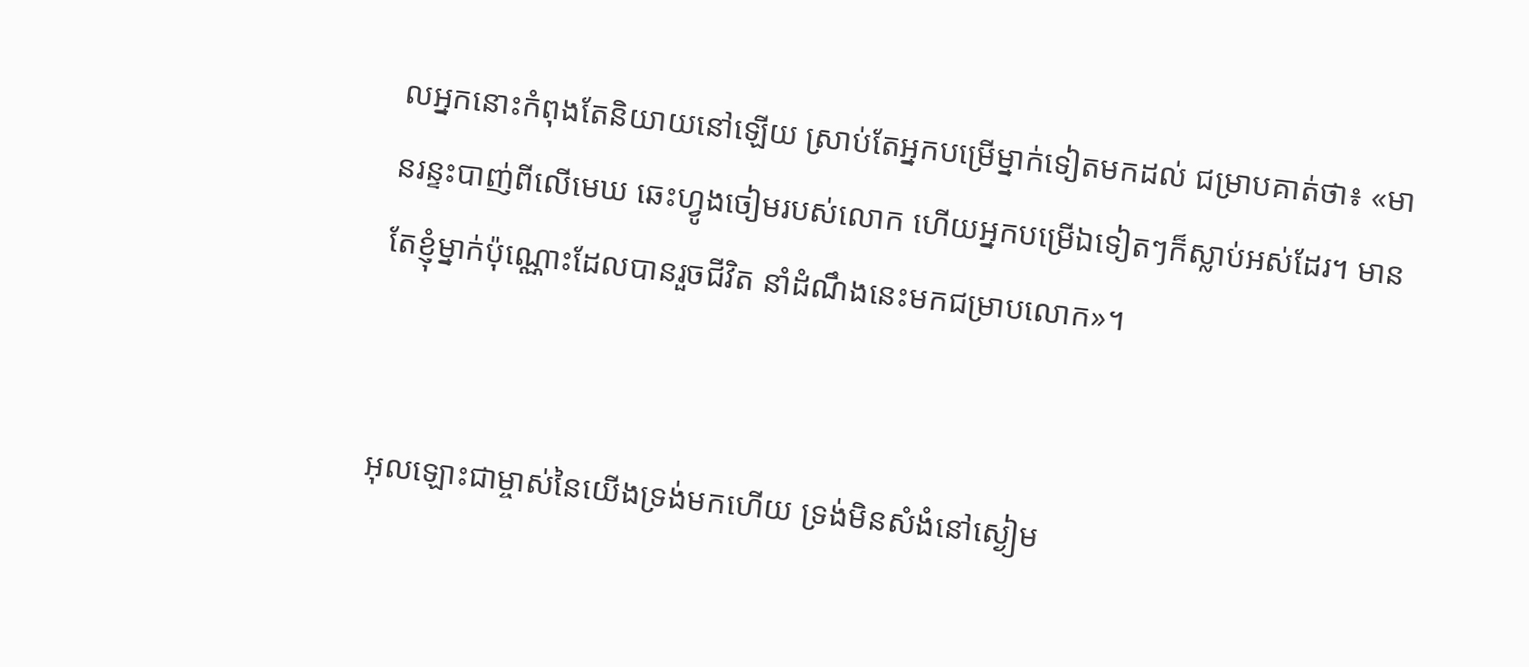លអ្នកនោះកំពុងតែនិយាយនៅឡើយ ស្រាប់តែអ្នកបម្រើម្នាក់ទៀតមកដល់ ជម្រាបគាត់ថា៖ «មានរន្ទះបាញ់ពីលើមេឃ ឆេះហ្វូងចៀមរបស់លោក ហើយអ្នកបម្រើឯទៀតៗក៏ស្លាប់អស់ដែរ។ មានតែខ្ញុំម្នាក់ប៉ុណ្ណោះដែលបានរួចជីវិត នាំដំណឹងនេះមកជម្រាបលោក»។


អុលឡោះជាម្ចាស់នៃយើងទ្រង់មកហើយ ទ្រង់មិនសំងំនៅស្ងៀម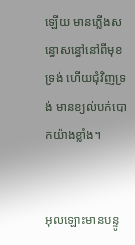ឡើយ មានភ្លើងសន្ធោ‌សន្ធៅនៅពីមុខទ្រង់ ហើយជុំ‌វិញទ្រង់ មានខ្យល់បក់បោកយ៉ាងខ្លាំង។


អុលឡោះមានបន្ទូ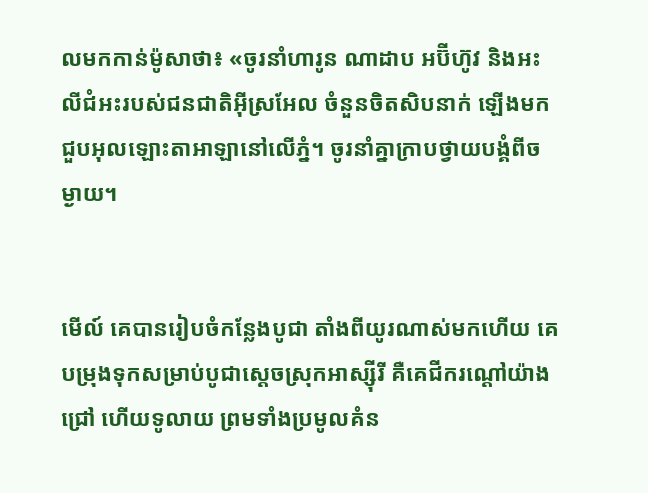លមកកាន់ម៉ូសាថា៖ «ចូរនាំហារូន ណាដាប អប៊ី‌ហ៊ូវ និងអះលី‌ជំអះរបស់ជន‌ជាតិអ៊ីស្រ‌អែល ចំនួនចិត‌សិបនាក់ ឡើងមកជួបអុលឡោះ‌តាអាឡានៅលើភ្នំ។ ចូរនាំគ្នាក្រាបថ្វាយ‌បង្គំពីចម្ងាយ។


មើល៍ គេបានរៀប‌ចំកន្លែងបូជា តាំងពីយូរណាស់មកហើយ គេបម្រុងទុកសម្រាប់បូជាស្ដេចស្រុកអាស្ស៊ីរី គឺគេជីករណ្ដៅយ៉ាងជ្រៅ ហើយទូលាយ ព្រមទាំងប្រមូលគំន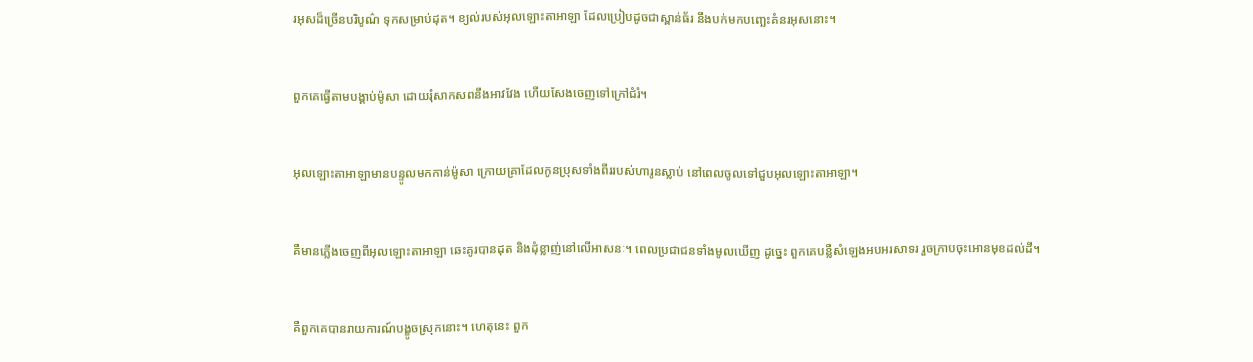រអុសដ៏ច្រើនបរិបូណ៌ ទុកសម្រាប់ដុត។ ខ្យល់របស់អុលឡោះ‌តាអាឡា ដែលប្រៀបដូចជាស្ពាន់ធ័រ នឹងបក់មកបញ្ឆេះគំនរអុសនោះ។


ពួកគេធ្វើតាមបង្គាប់ម៉ូសា ដោយរុំសាក‌សពនឹងអាវវែង ហើយសែងចេញទៅក្រៅជំរំ។


អុលឡោះ‌តាអាឡាមានបន្ទូលមកកាន់ម៉ូសា ក្រោយគ្រាដែលកូនប្រុសទាំងពីររបស់ហារូនស្លាប់ នៅពេលចូលទៅជួបអុលឡោះ‌តាអាឡា។


គឺមានភ្លើងចេញពីអុលឡោះ‌តាអាឡា ឆេះគូរបានដុត និងដុំខ្លាញ់នៅលើអាសនៈ។ ពេលប្រជា‌ជនទាំងមូលឃើញ ដូច្នេះ ពួកគេបន្លឺសំឡេងអបអរ‌សាទរ រួចក្រាបចុះអោនមុខដល់ដី។


គឺពួកគេបានរាយ‌ការណ៍បង្ខូចស្រុកនោះ។ ហេតុនេះ ពួក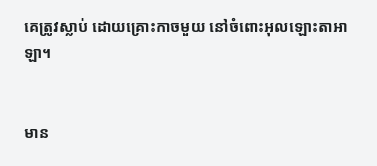គេត្រូវស្លាប់ ដោយគ្រោះកាចមួយ នៅចំពោះអុលឡោះ‌តាអាឡា។


មាន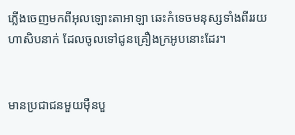ភ្លើងចេញមកពីអុលឡោះ‌តាអាឡា ឆេះកំទេចមនុស្សទាំងពីររយហា‌សិបនាក់ ដែលចូលទៅជូនគ្រឿងក្រអូបនោះដែរ។


មានប្រជា‌ជនមួយម៉ឺនបួ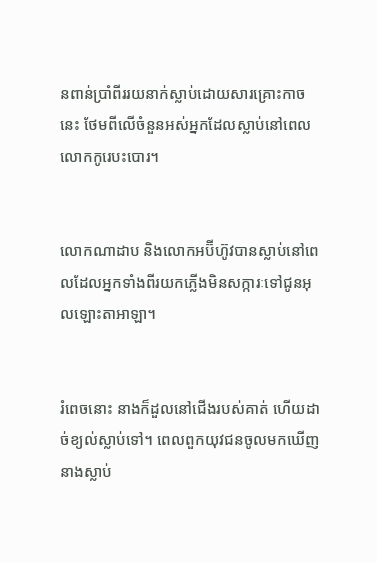នពាន់ប្រាំ‌ពីររយនាក់ស្លាប់ដោយសារគ្រោះកាចនេះ ថែមពីលើចំនួនអស់អ្នកដែលស្លាប់នៅពេលលោកកូរេបះបោរ។


លោកណាដាប និងលោកអប៊ីហ៊ូវបានស្លាប់នៅពេលដែលអ្នកទាំងពីរយកភ្លើងមិនសក្ការៈទៅជូនអុលឡោះ‌តាអាឡា។


រំពេចនោះ នាងក៏ដួលនៅជើងរបស់គាត់ ហើយដាច់ខ្យល់ស្លាប់ទៅ។ ពេលពួកយុវជនចូលមកឃើញនាងស្លាប់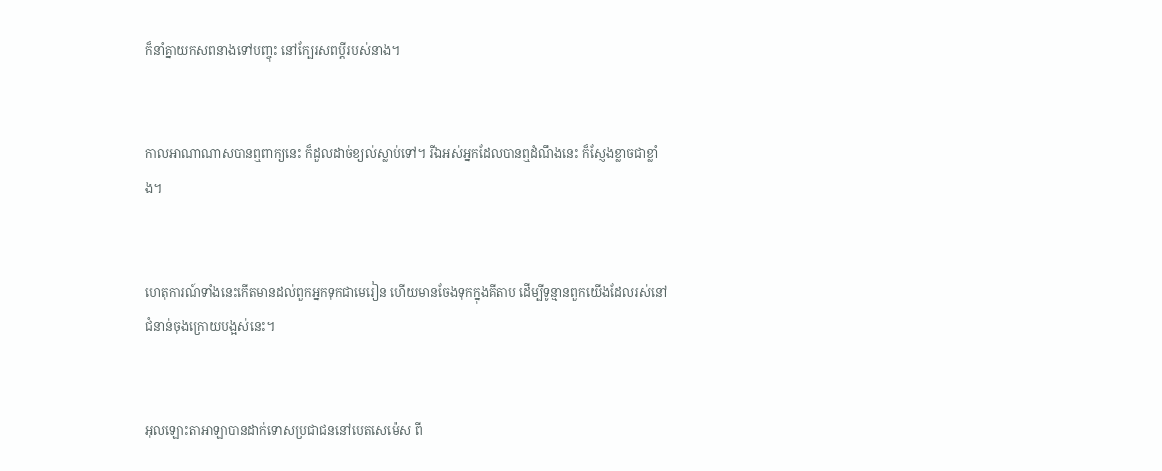ក៏នាំគ្នាយកសពនាងទៅបញ្ចុះ នៅក្បែរសពប្ដីរបស់នាង។


កាលអាណាណាសបានឮពាក្យនេះ ក៏ដួលដាច់ខ្យល់ស្លាប់ទៅ។ រីឯអស់អ្នកដែលបានឮដំណឹងនេះ ក៏ស្ញែងខ្លាចជាខ្លាំង។


ហេតុ‌ការណ៍ទាំងនេះកើតមានដល់ពួកអ្នកទុកជាមេរៀន ហើយមានចែងទុកក្នុងគីតាប ដើម្បីទូន្មានពួកយើងដែលរស់នៅជំនាន់ចុងក្រោយបង្អស់នេះ។


អុលឡោះ‌តាអាឡាបានដាក់ទោសប្រជា‌ជននៅបេត‌សេ‌ម៉េស ពី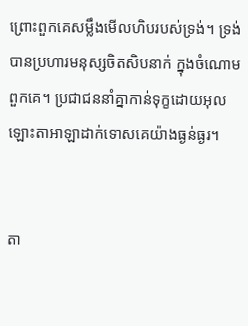ព្រោះពួកគេសម្លឹងមើលហិបរបស់ទ្រង់។ ទ្រង់បានប្រហារមនុស្សចិតសិបនាក់ ក្នុងចំណោមពួកគេ។ ប្រជា‌ជននាំគ្នាកាន់ទុក្ខដោយអុលឡោះ‌តាអាឡាដាក់ទោសគេយ៉ាងធ្ងន់‌ធ្ងរ។


តា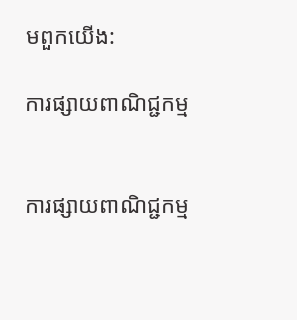មពួកយើង:

ការផ្សាយពាណិជ្ជកម្ម


ការផ្សាយពាណិជ្ជកម្ម